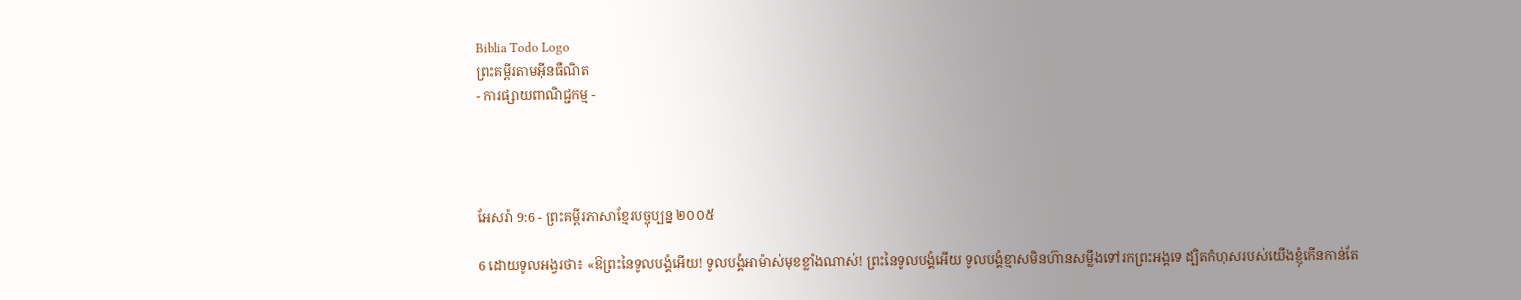Biblia Todo Logo
ព្រះគម្ពីរតាមអ៊ីនធឺណិត
- ការផ្សាយពាណិជ្ជកម្ម -




អែសរ៉ា 9:6 - ព្រះគម្ពីរភាសាខ្មែរបច្ចុប្បន្ន ២០០៥

6 ដោយទូល‌អង្វរថា៖ «ឱព្រះនៃទូលបង្គំអើយ! ទូលបង្គំអាម៉ាស់មុខខ្លាំងណាស់! ព្រះនៃទូលបង្គំអើយ ទូលបង្គំខ្មាសមិនហ៊ានសម្លឹងទៅរកព្រះអង្គទេ ដ្បិតកំហុសរបស់យើងខ្ញុំកើនកាន់តែ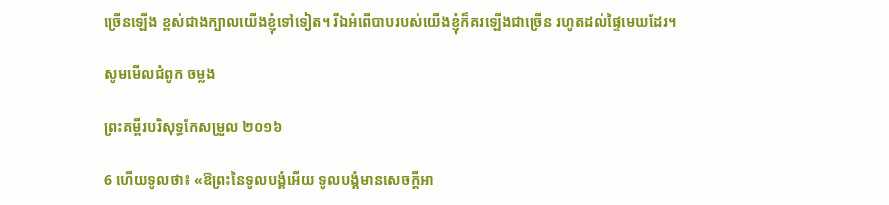ច្រើនឡើង ខ្ពស់ជាងក្បាលយើងខ្ញុំទៅទៀត។ រីឯអំពើបាបរបស់យើងខ្ញុំក៏គរឡើងជាច្រើន រហូតដល់ផ្ទៃមេឃដែរ។

សូមមើលជំពូក ចម្លង

ព្រះគម្ពីរបរិសុទ្ធកែសម្រួល ២០១៦

6 ហើយទូលថា៖ «ឱព្រះនៃទូល‌បង្គំអើយ ទូល‌បង្គំមានសេចក្ដីអា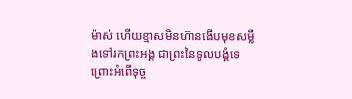ម៉ាស់ ហើយខ្មាសមិនហ៊ានងើបមុខសម្លឹងទៅរកព្រះ‌អង្គ ជាព្រះនៃទូល‌បង្គំទេ ព្រោះអំពើទុច្ច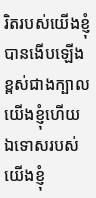រិតរបស់យើងខ្ញុំបានងើបឡើង ខ្ពស់ជាងក្បាលយើងខ្ញុំហើយ ឯទោសរបស់យើងខ្ញុំ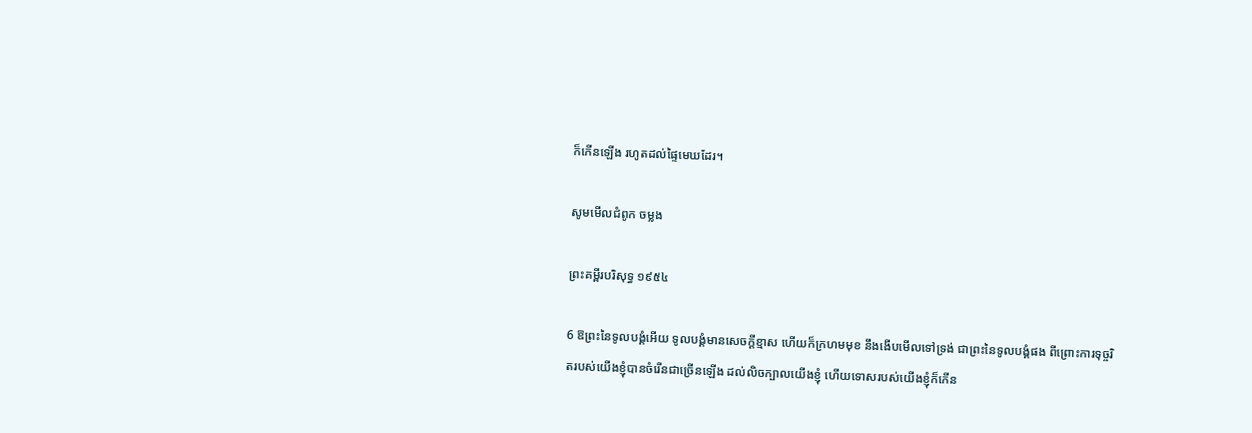ក៏កើនឡើង រហូតដល់ផ្ទៃមេឃដែរ។

សូមមើលជំពូក ចម្លង

ព្រះគម្ពីរបរិសុទ្ធ ១៩៥៤

6 ឱព្រះនៃទូលបង្គំអើយ ទូលបង្គំមានសេចក្ដីខ្មាស ហើយក៏ក្រហមមុខ នឹងងើបមើលទៅទ្រង់ ជាព្រះនៃទូលបង្គំផង ពីព្រោះការទុច្ចរិតរបស់យើងខ្ញុំបានចំរើនជាច្រើនឡើង ដល់លិចក្បាលយើងខ្ញុំ ហើយទោសរបស់យើងខ្ញុំក៏កើន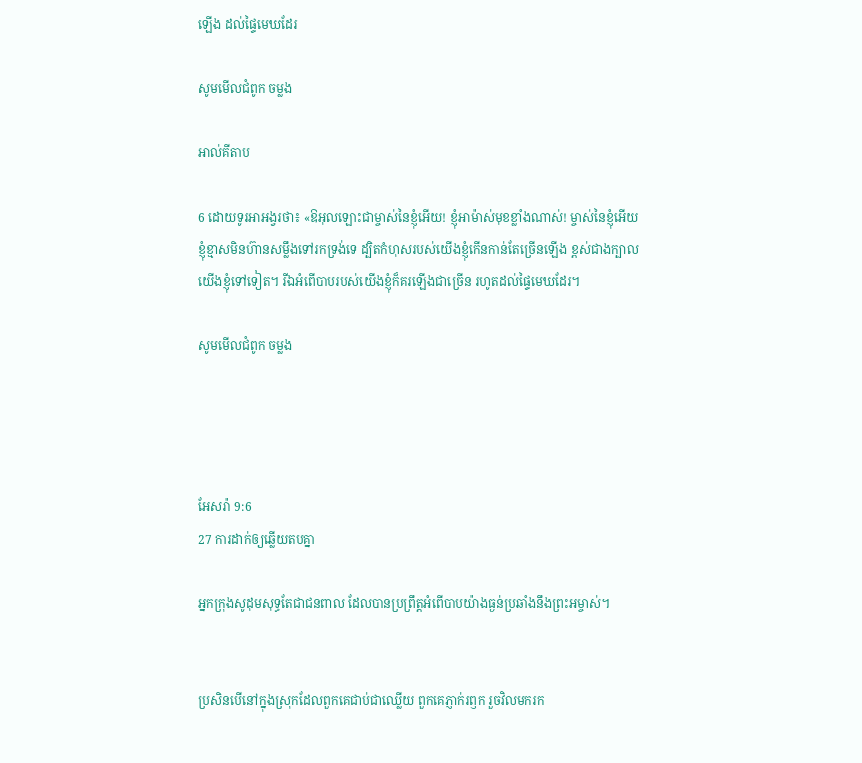ឡើង ដល់ផ្ទៃមេឃដែរ

សូមមើលជំពូក ចម្លង

អាល់គីតាប

6 ដោយទូរអា‌អង្វរថា៖ «ឱអុលឡោះជាម្ចាស់នៃខ្ញុំអើយ! ខ្ញុំអាម៉ាស់មុខខ្លាំងណាស់! ម្ចាស់នៃខ្ញុំអើយ ខ្ញុំខ្មាសមិនហ៊ានសម្លឹងទៅរកទ្រង់ទេ ដ្បិតកំហុសរបស់យើងខ្ញុំកើនកាន់តែច្រើនឡើង ខ្ពស់ជាងក្បាលយើងខ្ញុំទៅទៀត។ រីឯអំពើបាបរបស់យើងខ្ញុំក៏គរឡើងជាច្រើន រហូតដល់ផ្ទៃមេឃដែរ។

សូមមើលជំពូក ចម្លង




អែសរ៉ា 9:6
27 ការដាក់ឲ្យឆ្លើយតបគ្នា

អ្នកក្រុងសូដុមសុទ្ធតែជាជនពាល ដែលបានប្រព្រឹត្តអំពើបាបយ៉ាងធ្ងន់ប្រឆាំងនឹងព្រះ‌អម្ចាស់។


ប្រសិនបើនៅក្នុងស្រុកដែលពួកគេជាប់ជាឈ្លើយ ពួកគេភ្ញាក់រឭក រួចវិលមករក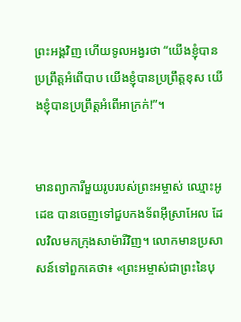ព្រះអង្គវិញ ហើយទូល‌អង្វរថា “យើងខ្ញុំបានប្រព្រឹត្តអំពើបាប យើងខ្ញុំបានប្រព្រឹត្តខុស យើងខ្ញុំបានប្រព្រឹត្តអំពើអាក្រក់!”។


មានព្យាការីមួយរូបរបស់ព្រះ‌អម្ចាស់ ឈ្មោះអូដេឌ បានចេញទៅជួបកង‌ទ័ពអ៊ីស្រា‌អែល ដែលវិលមកក្រុងសាម៉ារីវិញ។ លោកមានប្រសាសន៍ទៅពួកគេថា៖ «ព្រះ‌អម្ចាស់ជាព្រះនៃបុ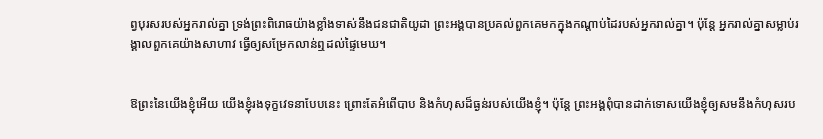ព្វបុរសរបស់អ្នករាល់គ្នា ទ្រង់ព្រះ‌ពិរោធយ៉ាងខ្លាំងទាស់នឹងជន‌ជាតិយូដា ព្រះអង្គបានប្រគល់ពួកគេមកក្នុងកណ្ដាប់ដៃរបស់អ្នករាល់គ្នា។ ប៉ុន្តែ អ្នករាល់គ្នាសម្លាប់រង្គាលពួកគេយ៉ាងសាហាវ ធ្វើឲ្យសម្រែកលាន់ឮដល់ផ្ទៃមេឃ។


ឱព្រះនៃយើងខ្ញុំអើយ យើងខ្ញុំរងទុក្ខវេទនាបែបនេះ ព្រោះតែអំពើបាប និងកំហុសដ៏ធ្ងន់របស់យើងខ្ញុំ។ ប៉ុន្តែ ព្រះអង្គពុំបានដាក់ទោសយើងខ្ញុំឲ្យសមនឹងកំហុសរប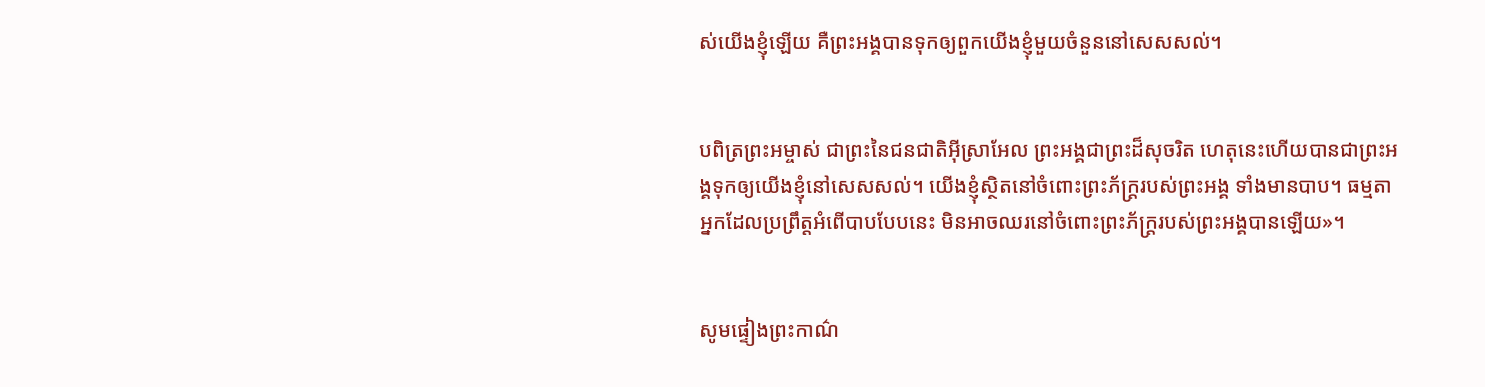ស់យើងខ្ញុំឡើយ គឺព្រះអង្គបានទុកឲ្យពួកយើងខ្ញុំមួយចំនួននៅសេស‌សល់។


បពិត្រព្រះ‌អម្ចាស់ ជាព្រះនៃជន‌ជាតិអ៊ីស្រា‌អែល ព្រះអង្គជាព្រះដ៏សុចរិត ហេតុនេះហើយបានជាព្រះអង្គទុកឲ្យយើងខ្ញុំនៅសេស‌សល់។ យើងខ្ញុំស្ថិតនៅចំពោះព្រះ‌ភ័ក្ត្ររបស់ព្រះអង្គ ទាំងមានបាប។ ធម្មតា អ្នកដែលប្រព្រឹត្តអំពើបាបបែបនេះ មិនអាចឈរនៅចំពោះព្រះ‌ភ័ក្ត្ររបស់ព្រះអង្គបានឡើយ»។


សូមផ្ទៀងព្រះ‌កាណ៌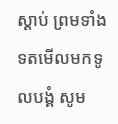ស្ដាប់ ព្រមទាំងទតមើលមកទូលបង្គំ សូម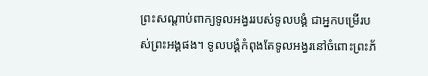ព្រះ‌សណ្ដាប់ពាក្យទូល‌អង្វររបស់ទូលបង្គំ ជាអ្នកបម្រើរបស់ព្រះអង្គផង។ ទូលបង្គំកំពុងតែទូល‌អង្វរនៅចំពោះព្រះ‌ភ័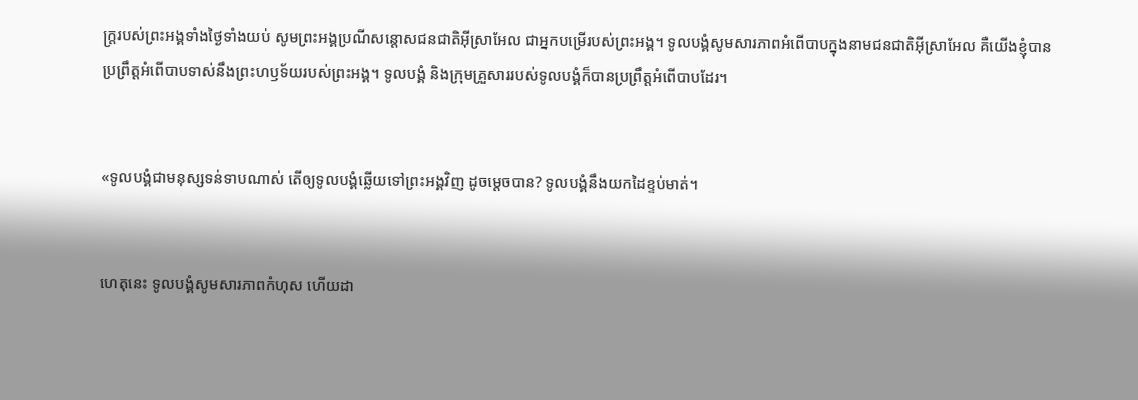ក្ត្ររបស់ព្រះអង្គទាំងថ្ងៃទាំងយប់ សូមព្រះអង្គប្រណីសន្ដោសជន‌ជាតិអ៊ីស្រា‌អែល ជាអ្នកបម្រើរបស់ព្រះអង្គ។ ទូលបង្គំសូមសារ‌ភាពអំពើបាបក្នុងនាមជន‌ជាតិអ៊ីស្រា‌អែល គឺយើងខ្ញុំបានប្រព្រឹត្តអំពើបាបទាស់នឹងព្រះ‌ហឫទ័យរបស់ព្រះអង្គ។ ទូលបង្គំ និងក្រុមគ្រួសាររបស់ទូលបង្គំក៏បានប្រព្រឹត្តអំពើបាបដែរ។


«ទូលបង្គំជាមនុស្សទន់‌ទាបណាស់ តើឲ្យទូលបង្គំឆ្លើយទៅព្រះអង្គវិញ ដូចម្ដេចបាន? ទូលបង្គំនឹងយកដៃខ្ទប់មាត់។


ហេតុនេះ ទូលបង្គំសូមសារភាពកំហុស ហើយដា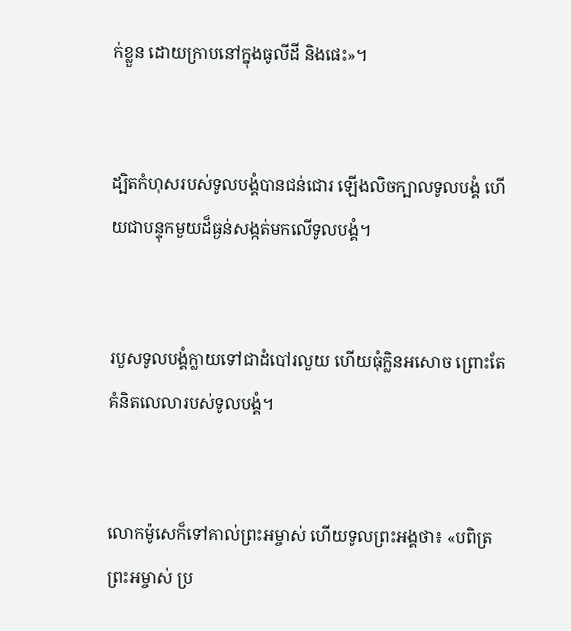ក់ខ្លួន ដោយក្រាបនៅក្នុងធូលីដី និងផេះ»។


ដ្បិតកំហុសរបស់ទូលបង្គំបានជន់‌ជោរ ឡើងលិចក្បាលទូលបង្គំ ហើយជាបន្ទុកមួយដ៏ធ្ងន់សង្កត់មកលើទូលបង្គំ។


របួសទូលបង្គំក្លាយទៅជាដំបៅរលួយ ហើយធុំក្លិនអសោច ព្រោះតែគំនិតលេលារបស់ទូលបង្គំ។


លោកម៉ូសេក៏ទៅគាល់ព្រះ‌អម្ចាស់ ហើយទូលព្រះអង្គថា៖ «បពិត្រព្រះ‌អម្ចាស់ ប្រ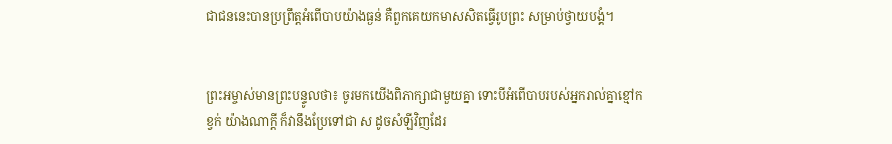ជា‌ជននេះបានប្រព្រឹត្តអំពើបាបយ៉ាងធ្ងន់ គឺពួកគេយកមាសសិតធ្វើរូបព្រះ សម្រាប់ថ្វាយ‌បង្គំ។


ព្រះ‌អម្ចាស់មានព្រះ‌បន្ទូលថា៖ ចូរមកយើងពិភាក្សាជាមួយគ្នា ទោះបីអំពើបាបរបស់អ្នករាល់គ្នាខ្មៅកខ្វក់ យ៉ាងណាក្ដី ក៏វានឹងប្រែទៅជា ស ដូចសំឡីវិញដែរ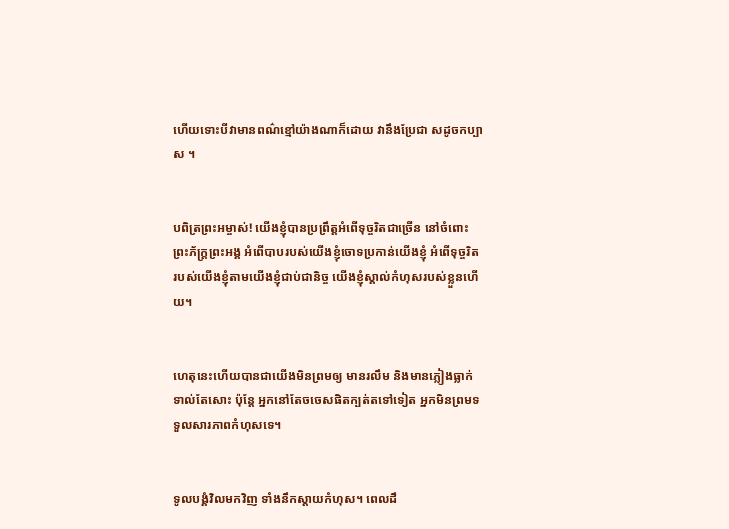ហើយទោះបីវាមានពណ៌ខ្មៅយ៉ាងណាក៏ដោយ វានឹងប្រែជា សដូចកប្បាស ។


បពិត្រព្រះ‌អម្ចាស់! យើងខ្ញុំបានប្រព្រឹត្តអំពើទុច្ចរិតជាច្រើន នៅចំពោះព្រះ‌ភ័ក្ត្រព្រះអង្គ អំពើបាបរបស់យើងខ្ញុំចោទប្រកាន់យើងខ្ញុំ អំពើទុច្ចរិតរបស់យើងខ្ញុំតាមយើងខ្ញុំជាប់ជានិច្ច យើងខ្ញុំស្គាល់កំហុសរបស់ខ្លួនហើយ។


ហេតុនេះហើយបានជាយើងមិនព្រមឲ្យ មានរលឹម និងមានភ្លៀងធ្លាក់ទាល់តែសោះ ប៉ុន្តែ អ្នកនៅតែចចេសផិតក្បត់តទៅទៀត អ្នកមិនព្រមទទួលសារភាពកំហុសទេ។


ទូលបង្គំវិលមកវិញ ទាំងនឹកស្ដាយកំហុស។ ពេលដឹ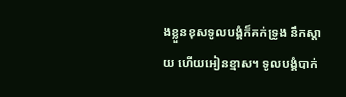ងខ្លួនខុសទូលបង្គំក៏គក់ទ្រូង នឹកស្ដាយ ហើយអៀនខ្មាស។ ទូលបង្គំបាក់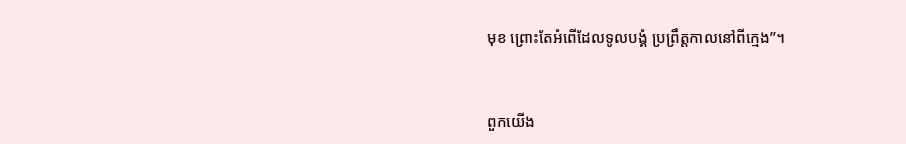មុខ ព្រោះតែអំពើដែលទូលបង្គំ ប្រព្រឹត្តកាលនៅពីក្មេង”។


ពួកយើង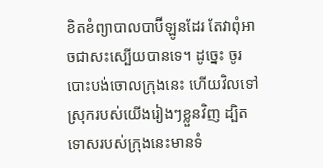ខិត‌ខំព្យាបាលបាប៊ី‌ឡូនដែរ តែវាពុំអាចជាសះ‌ស្បើយបានទេ។ ដូច្នេះ ចូរបោះបង់ចោលក្រុងនេះ ហើយវិលទៅស្រុករបស់យើងរៀងៗខ្លួនវិញ ដ្បិតទោសរបស់ក្រុងនេះមានទំ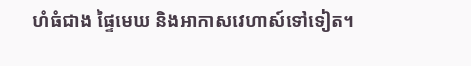ហំធំជាង ផ្ទៃមេឃ និងអាកាស‌វេហាស៍ទៅទៀត។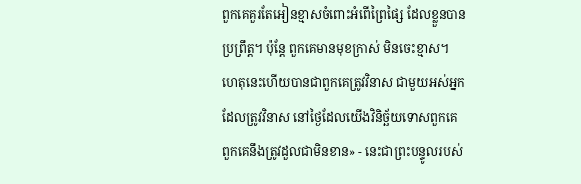ពួកគេគួរតែអៀនខ្មាសចំពោះអំពើព្រៃ‌ផ្សៃ ដែលខ្លួនបានប្រព្រឹត្ត។ ប៉ុន្តែ ពួកគេមានមុខក្រាស់ មិនចេះខ្មាស។ ហេតុនេះហើយបានជាពួកគេត្រូវវិនាស ជាមួយអស់អ្នកដែលត្រូវវិនាស នៅថ្ងៃដែលយើងវិនិច្ឆ័យទោសពួកគេ ពួកគេនឹងត្រូវដួលជាមិនខាន» - នេះជាព្រះ‌បន្ទូលរបស់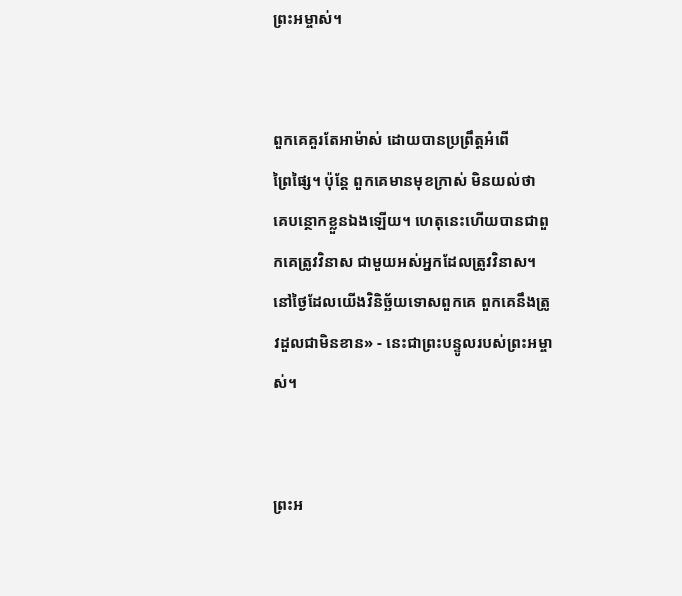ព្រះ‌អម្ចាស់។


ពួកគេគួរតែអាម៉ាស់ ដោយបានប្រព្រឹត្តអំពើព្រៃ‌ផ្សៃ។ ប៉ុន្តែ ពួកគេមានមុខក្រាស់ មិនយល់ថា គេបន្ថោកខ្លួនឯងឡើយ។ ហេតុនេះហើយបានជាពួកគេត្រូវវិនាស ជាមួយអស់អ្នកដែលត្រូវវិនាស។ នៅថ្ងៃដែលយើងវិនិច្ឆ័យទោសពួកគេ ពួកគេនឹងត្រូវដួលជាមិនខាន» - នេះជាព្រះ‌បន្ទូលរបស់ព្រះ‌អម្ចាស់។


ព្រះ‌អ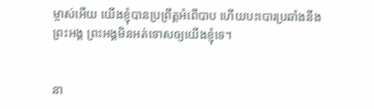ម្ចាស់អើយ យើងខ្ញុំបានប្រព្រឹត្តអំពើបាប ហើយបះ‌បោរប្រឆាំងនឹងព្រះអង្គ ព្រះអង្គមិនអត់‌ទោសឲ្យយើងខ្ញុំទេ។


នា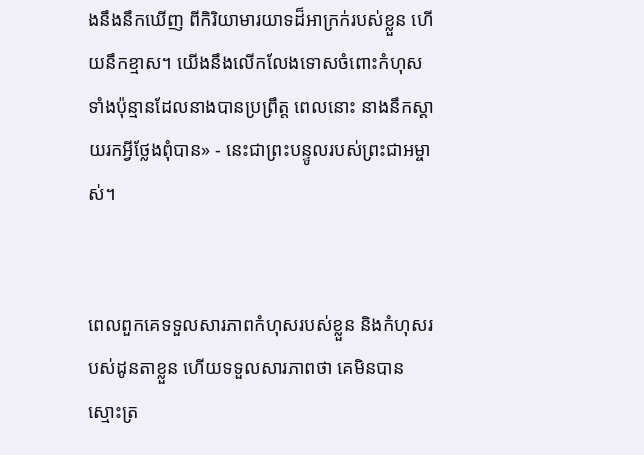ងនឹងនឹកឃើញ ពីកិរិយា‌មារយាទដ៏អាក្រក់របស់ខ្លួន ហើយនឹកខ្មាស។ យើងនឹងលើក‌លែងទោសចំពោះកំហុសទាំងប៉ុន្មានដែលនាងបានប្រព្រឹត្ត ពេលនោះ នាងនឹកស្ដាយរកអ្វីថ្លែងពុំបាន» - នេះជាព្រះ‌បន្ទូលរបស់ព្រះ‌ជា‌អម្ចាស់។


ពេលពួកគេទទួលសារ‌ភាពកំហុសរបស់ខ្លួន និងកំហុសរបស់ដូនតាខ្លួន ហើយទទួលសារ‌ភាពថា គេមិនបានស្មោះត្រ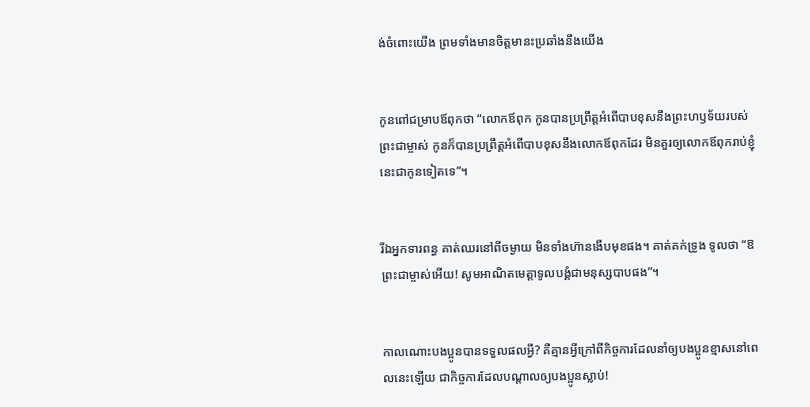ង់ចំពោះយើង ព្រមទាំងមានចិត្តមានះប្រឆាំងនឹងយើង


កូនពៅជម្រាបឪពុកថា “លោកឪពុក កូនបានប្រព្រឹត្តអំពើបាបខុសនឹងព្រះ‌ហឫទ័យរបស់ព្រះ‌ជាម្ចាស់ កូនក៏បានប្រព្រឹត្តអំពើបាបខុសនឹងលោកឪពុកដែរ មិនគួរឲ្យលោកឪពុករាប់ខ្ញុំនេះជាកូនទៀតទេ”។


រីឯអ្នកទារពន្ធ គាត់ឈរនៅពីចម្ងាយ មិនទាំងហ៊ានងើបមុខផង។ គាត់គក់ទ្រូង ទូលថា “ឱព្រះ‌ជាម្ចាស់អើយ! សូមអាណិតមេត្តាទូលបង្គំជាមនុស្សបាបផង”។


កាលណោះបងប្អូនបានទទួលផលអ្វី? គឺគ្មានអ្វីក្រៅពីកិច្ចការដែលនាំឲ្យបងប្អូនខ្មាសនៅពេលនេះឡើយ ជាកិច្ចការដែលបណ្ដាលឲ្យបងប្អូនស្លាប់!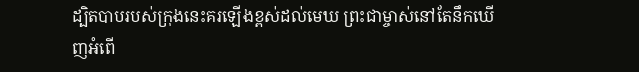ដ្បិតបាបរបស់ក្រុងនេះគរឡើងខ្ពស់ដល់មេឃ ព្រះ‌ជា‌ម្ចាស់នៅតែនឹកឃើញអំពើ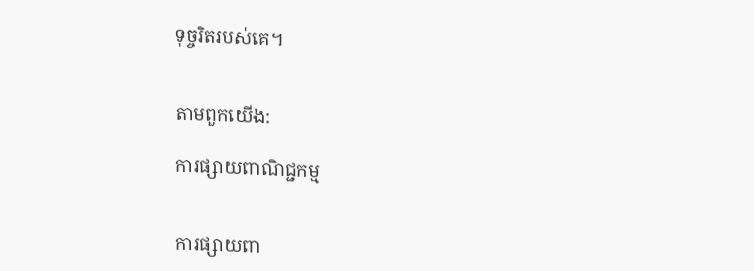ទុច្ចរិតរបស់គេ។


តាមពួកយើង:

ការផ្សាយពាណិជ្ជកម្ម


ការផ្សាយពា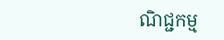ណិជ្ជកម្ម